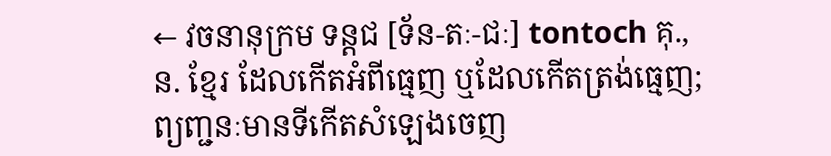← វចនានុក្រម ទន្តជ [ទ័ន-តៈ-ជៈ] tontoch គុ., ន. ខ្មែរ ដែលកើតអំពីធ្មេញ ឬដែលកើតត្រង់ធ្មេញ; ព្យញ្ជនៈមានទីកើតសំឡេងចេញ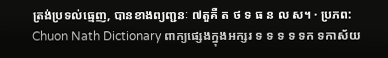ត្រង់ប្រទល់ធ្មេញ, បានខាងព្យញ្ជនៈ ៧តួគឺ ត ថ ទ ធ ន ល ស។ · ប្រភព: Chuon Nath Dictionary ពាក្យផ្សេងក្នុងអក្សរ ទ ទ ទ ទ ទក ទកាស័យ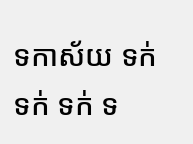ទកាស័យ ទក់ ទក់ ទក់ ទ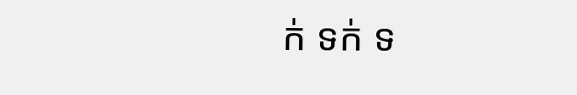ក់ ទក់ ទ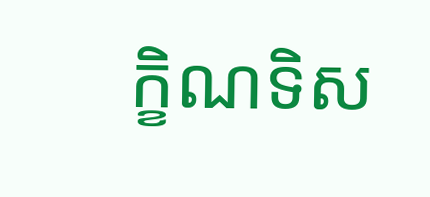ក្ខិណទិស